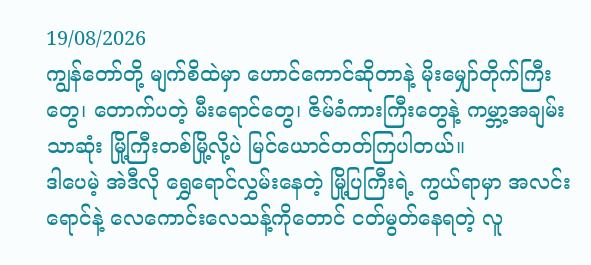19/08/2026
ကျွန်တော်တို့ မျက်စိထဲမှာ ဟောင်ကောင်ဆိုတာနဲ့ မိုးမျှော်တိုက်ကြီးတွေ၊ တောက်ပတဲ့ မီးရောင်တွေ၊ ဇိမ်ခံကားကြီးတွေနဲ့ ကမ္ဘာ့အချမ်းသာဆုံး မြို့ကြီးတစ်မြို့လို့ပဲ မြင်ယောင်တတ်ကြပါတယ်။
ဒါပေမဲ့ အဲဒီလို ရွှေရောင်လွှမ်းနေတဲ့ မြို့ပြကြီးရဲ့ ကွယ်ရာမှာ အလင်းရောင်နဲ့ လေကောင်းလေသန့်ကိုတောင် ငတ်မွတ်နေရတဲ့ လူ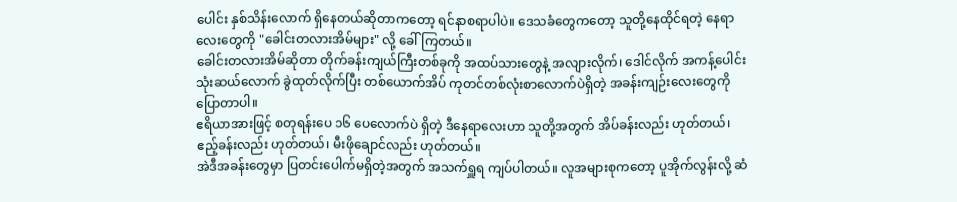ပေါင်း နှစ်သိန်းလောက် ရှိနေတယ်ဆိုတာကတော့ ရင်နာစရာပါပဲ။ ဒေသခံတွေကတော့ သူတို့နေထိုင်ရတဲ့ နေရာလေးတွေကို "ခေါင်းတလားအိမ်များ" လို့ ခေါ်ကြတယ်။
ခေါင်းတလားအိမ်ဆိုတာ တိုက်ခန်းကျယ်ကြီးတစ်ခုကို အထပ်သားတွေနဲ့ အလျားလိုက်၊ ဒေါင်လိုက် အကန့်ပေါင်း သုံးဆယ်လောက် ခွဲထုတ်လိုက်ပြီး တစ်ယောက်အိပ် ကုတင်တစ်လုံးစာလောက်ပဲရှိတဲ့ အခန်းကျဉ်းလေးတွေကို ပြောတာပါ။
ဧရိယာအားဖြင့် စတုရန်းပေ ၁၆ ပေလောက်ပဲ ရှိတဲ့ ဒီနေရာလေးဟာ သူတို့အတွက် အိပ်ခန်းလည်း ဟုတ်တယ်၊ ဧည့်ခန်းလည်း ဟုတ်တယ်၊ မီးဖိုချောင်လည်း ဟုတ်တယ်။
အဲဒီအခန်းတွေမှာ ပြတင်းပေါက်မရှိတဲ့အတွက် အသက်ရှူရ ကျပ်ပါတယ်။ လူအများစုကတော့ ပူအိုက်လွန်းလို့ ဆံ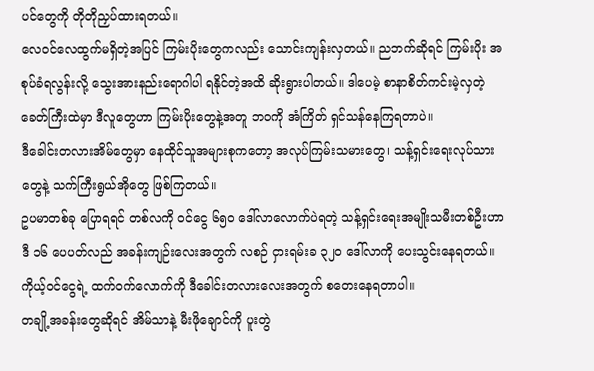ပင်တွေကို တိုတိုညှပ်ထားရတယ်။
လေဝင်လေထွက်မရှိတဲ့အပြင် ကြမ်းပိုးတွေကလည်း သောင်းကျန်းလှတယ်။ ညဘက်ဆိုရင် ကြမ်းပိုး အစုပ်ခံရလွန်းလို့ သွေးအားနည်းရောဂါပါ ရနိုင်တဲ့အထိ ဆိုးရွားပါတယ်။ ဒါပေမဲ့ စာနာစိတ်ကင်းမဲ့လှတဲ့ ခေတ်ကြီးထဲမှာ ဒီလူတွေဟာ ကြမ်းပိုးတွေနဲ့အတူ ဘဝကို အံကြိတ် ရှင်သန်နေကြရတာပဲ။
ဒီခေါင်းတလားအိမ်တွေမှာ နေထိုင်သူအများစုကတော့ အလုပ်ကြမ်းသမားတွေ၊ သန့်ရှင်းရေးလုပ်သားတွေနဲ့ သက်ကြီးရွယ်အိုတွေ ဖြစ်ကြတယ်။
ဥပမာတစ်ခု ပြောရရင် တစ်လကို ဝင်ငွေ ၆၅၀ ဒေါ်လာလောက်ပဲရတဲ့ သန့်ရှင်းရေးအမျိုးသမီးတစ်ဦးဟာ ဒီ ၁၆ ပေပတ်လည် အခန်းကျဉ်းလေးအတွက် လစဉ် ငှားရမ်းခ ၃၂၀ ဒေါ်လာကို ပေးသွင်းနေရတယ်။ ကိုယ့်ဝင်ငွေရဲ့ ထက်ဝက်လောက်ကို ဒီခေါင်းတလားလေးအတွက် စတေးနေရတာပါ။
တချို့အခန်းတွေဆိုရင် အိမ်သာနဲ့ မီးဖိုချောင်ကို ပူးတွဲ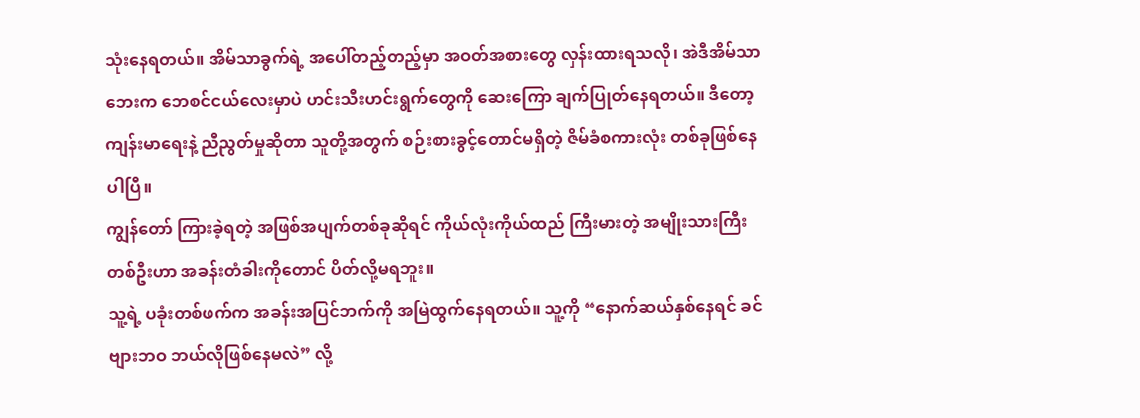သုံးနေရတယ်။ အိမ်သာခွက်ရဲ့ အပေါ်တည့်တည့်မှာ အဝတ်အစားတွေ လှန်းထားရသလို၊ အဲဒီအိမ်သာဘေးက ဘေစင်ငယ်လေးမှာပဲ ဟင်းသီးဟင်းရွက်တွေကို ဆေးကြော ချက်ပြုတ်နေရတယ်။ ဒီတော့ ကျန်းမာရေးနဲ့ ညီညွတ်မှုဆိုတာ သူတို့အတွက် စဉ်းစားခွင့်တောင်မရှိတဲ့ ဇိမ်ခံစကားလုံး တစ်ခုဖြစ်နေပါပြီ။
ကျွန်တော် ကြားခဲ့ရတဲ့ အဖြစ်အပျက်တစ်ခုဆိုရင် ကိုယ်လုံးကိုယ်ထည် ကြီးမားတဲ့ အမျိုးသားကြီးတစ်ဦးဟာ အခန်းတံခါးကိုတောင် ပိတ်လို့မရဘူး။
သူ့ရဲ့ ပခုံးတစ်ဖက်က အခန်းအပြင်ဘက်ကို အမြဲထွက်နေရတယ်။ သူ့ကို “နောက်ဆယ်နှစ်နေရင် ခင်ဗျားဘဝ ဘယ်လိုဖြစ်နေမလဲ” လို့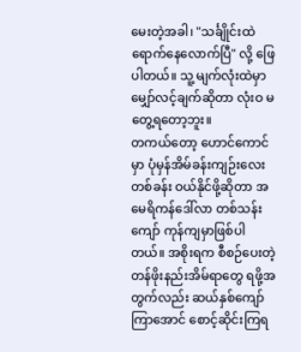မေးတဲ့အခါ၊ "သင်္ချိုင်းထဲ ရောက်နေလောက်ပြီ" လို့ ဖြေပါတယ်။ သူ့ မျက်လုံးထဲမှာ မျှော်လင့်ချက်ဆိုတာ လုံးဝ မတွေ့ရတော့ဘူး။
တကယ်တော့ ဟောင်ကောင်မှာ ပုံမှန်အိမ်ခန်းကျဉ်းလေး တစ်ခန်း ဝယ်နိုင်ဖို့ဆိုတာ အမေရိကန်ဒေါ်လာ တစ်သန်းကျော် ကုန်ကျမှာဖြစ်ပါတယ်။ အစိုးရက စီစဉ်ပေးတဲ့ တန်ဖိုးနည်းအိမ်ရာတွေ ရဖို့အတွက်လည်း ဆယ်နှစ်ကျော်ကြာအောင် စောင့်ဆိုင်းကြရ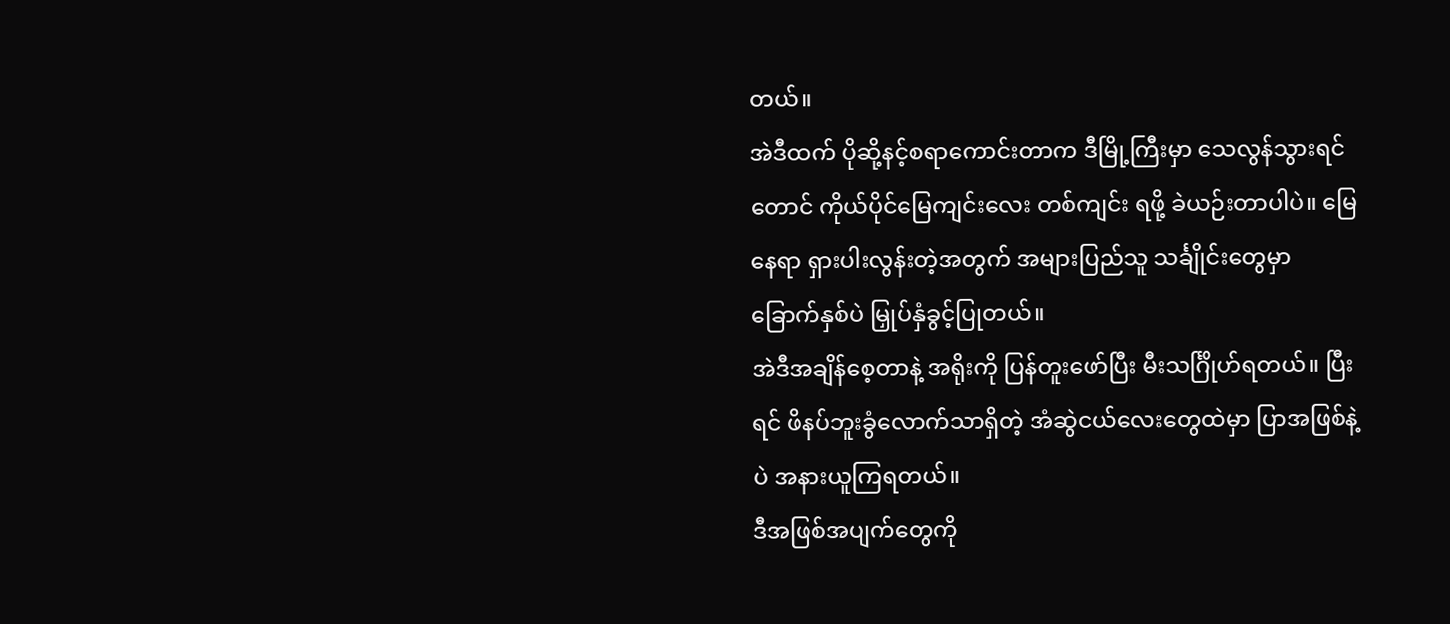တယ်။
အဲဒီထက် ပိုဆို့နင့်စရာကောင်းတာက ဒီမြို့ကြီးမှာ သေလွန်သွားရင်တောင် ကိုယ်ပိုင်မြေကျင်းလေး တစ်ကျင်း ရဖို့ ခဲယဉ်းတာပါပဲ။ မြေနေရာ ရှားပါးလွန်းတဲ့အတွက် အများပြည်သူ သင်္ချိုင်းတွေမှာ ခြောက်နှစ်ပဲ မြှုပ်နှံခွင့်ပြုတယ်။
အဲဒီအချိန်စေ့တာနဲ့ အရိုးကို ပြန်တူးဖော်ပြီး မီးသင်္ဂြိုဟ်ရတယ်။ ပြီးရင် ဖိနပ်ဘူးခွံလောက်သာရှိတဲ့ အံဆွဲငယ်လေးတွေထဲမှာ ပြာအဖြစ်နဲ့ပဲ အနားယူကြရတယ်။
ဒီအဖြစ်အပျက်တွေကို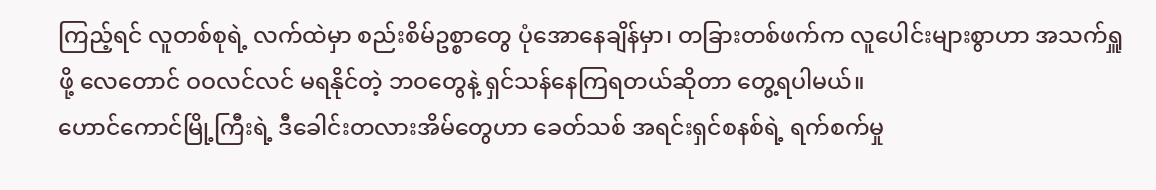ကြည့်ရင် လူတစ်စုရဲ့ လက်ထဲမှာ စည်းစိမ်ဥစ္စာတွေ ပုံအောနေချိန်မှာ၊ တခြားတစ်ဖက်က လူပေါင်းများစွာဟာ အသက်ရှူဖို့ လေတောင် ဝဝလင်လင် မရနိုင်တဲ့ ဘဝတွေနဲ့ ရှင်သန်နေကြရတယ်ဆိုတာ တွေ့ရပါမယ်။
ဟောင်ကောင်မြို့ကြီးရဲ့ ဒီခေါင်းတလားအိမ်တွေဟာ ခေတ်သစ် အရင်းရှင်စနစ်ရဲ့ ရက်စက်မှု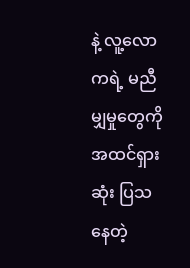နဲ့ လူ့လောကရဲ့ မညီမျှမှုတွေကို အထင်ရှားဆုံး ပြသနေတဲ့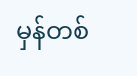မှန်တစ်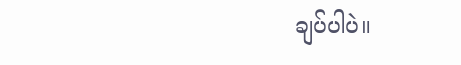ချပ်ပါပဲ။